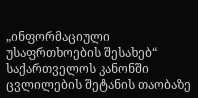„ინფორმაციული უსაფრთხოების შესახებ“ საქართველოს კანონში ცვლილების შეტანის თაობაზე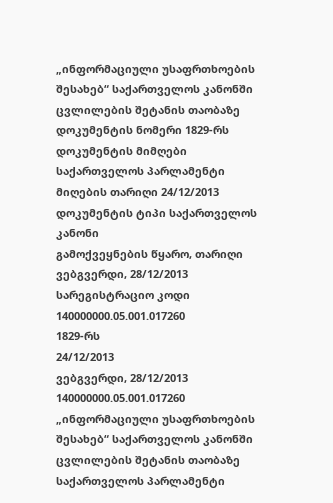„ინფორმაციული უსაფრთხოების შესახებ“ საქართველოს კანონში ცვლილების შეტანის თაობაზე
დოკუმენტის ნომერი 1829-რს
დოკუმენტის მიმღები საქართველოს პარლამენტი
მიღების თარიღი 24/12/2013
დოკუმენტის ტიპი საქართველოს კანონი
გამოქვეყნების წყარო, თარიღი ვებგვერდი, 28/12/2013
სარეგისტრაციო კოდი 140000000.05.001.017260
1829-რს
24/12/2013
ვებგვერდი, 28/12/2013
140000000.05.001.017260
„ინფორმაციული უსაფრთხოების შესახებ“ საქართველოს კანონში ცვლილების შეტანის თაობაზე
საქართველოს პარლამენტი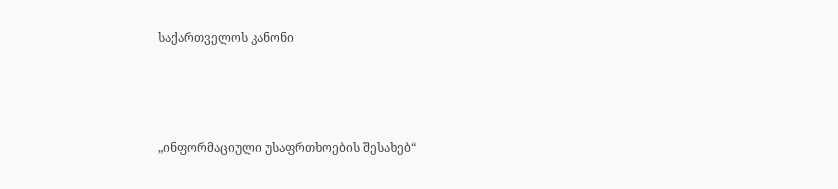საქართველოს კანონი





„ინფორმაციული უსაფრთხოების შესახებ“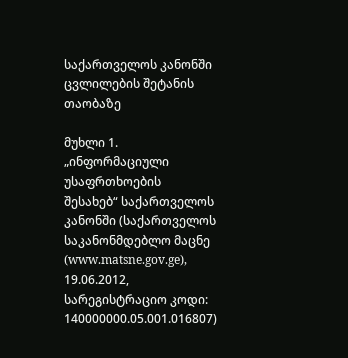საქართველოს კანონში ცვლილების შეტანის თაობაზე

მუხლი 1. „ინფორმაციული უსაფრთხოების შესახებ“ საქართველოს კანონში (საქართველოს საკანონმდებლო მაცნე (www.matsne.gov.ge), 19.06.2012, სარეგისტრაციო კოდი: 140000000.05.001.016807)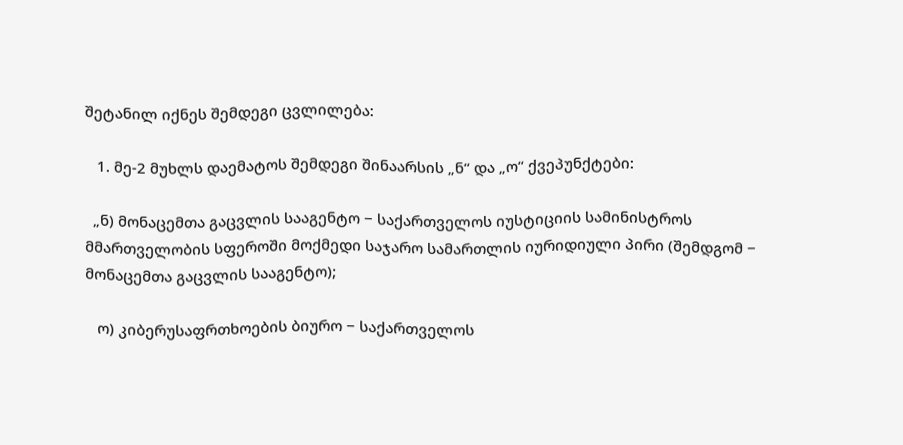შეტანილ იქნეს შემდეგი ცვლილება:

   1. მე-2 მუხლს დაემატოს შემდეგი შინაარსის „ნ“ და „ო“ ქვეპუნქტები:

  „ნ) მონაცემთა გაცვლის სააგენტო − საქართველოს იუსტიციის სამინისტროს მმართველობის სფეროში მოქმედი საჯარო სამართლის იურიდიული პირი (შემდგომ − მონაცემთა გაცვლის სააგენტო);

   ო) კიბერუსაფრთხოების ბიურო − საქართველოს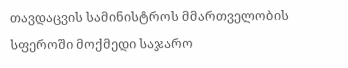თავდაცვის სამინისტროს მმართველობის სფეროში მოქმედი საჯარო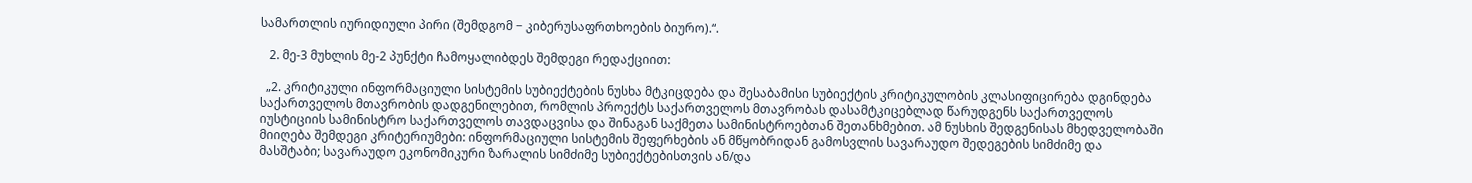სამართლის იურიდიული პირი (შემდგომ − კიბერუსაფრთხოების ბიურო).“.

   2. მე-3 მუხლის მე-2 პუნქტი ჩამოყალიბდეს შემდეგი რედაქციით:

  „2. კრიტიკული ინფორმაციული სისტემის სუბიექტების ნუსხა მტკიცდება და შესაბამისი სუბიექტის კრიტიკულობის კლასიფიცირება დგინდება საქართველოს მთავრობის დადგენილებით, რომლის პროექტს საქართველოს მთავრობას დასამტკიცებლად წარუდგენს საქართველოს იუსტიციის სამინისტრო საქართველოს თავდაცვისა და შინაგან საქმეთა სამინისტროებთან შეთანხმებით. ამ ნუსხის შედგენისას მხედველობაში მიიღება შემდეგი კრიტერიუმები: ინფორმაციული სისტემის შეფერხების ან მწყობრიდან გამოსვლის სავარაუდო შედეგების სიმძიმე და მასშტაბი; სავარაუდო ეკონომიკური ზარალის სიმძიმე სუბიექტებისთვის ან/და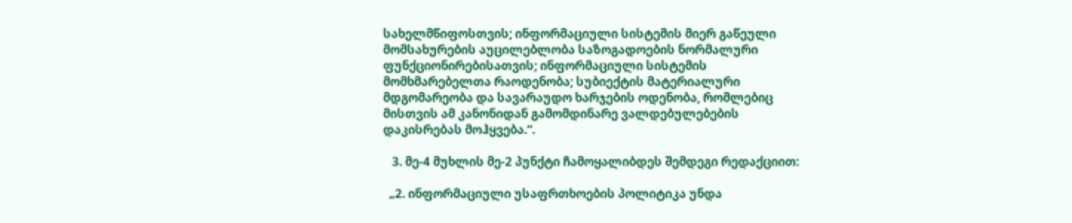სახელმწიფოსთვის; ინფორმაციული სისტემის მიერ გაწეული მომსახურების აუცილებლობა საზოგადოების ნორმალური ფუნქციონირებისათვის; ინფორმაციული სისტემის მომხმარებელთა რაოდენობა; სუბიექტის მატერიალური მდგომარეობა და სავარაუდო ხარჯების ოდენობა, რომლებიც მისთვის ამ კანონიდან გამომდინარე ვალდებულებების დაკისრებას მოჰყვება.“.

   3. მე-4 მუხლის მე-2 პუნქტი ჩამოყალიბდეს შემდეგი რედაქციით:

  „2. ინფორმაციული უსაფრთხოების პოლიტიკა უნდა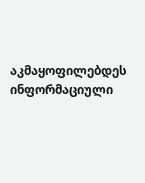აკმაყოფილებდეს ინფორმაციული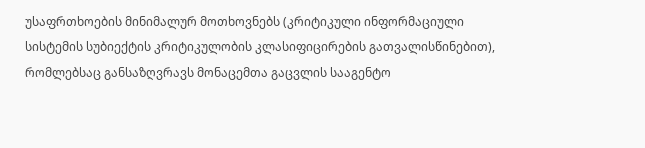უსაფრთხოების მინიმალურ მოთხოვნებს (კრიტიკული ინფორმაციული სისტემის სუბიექტის კრიტიკულობის კლასიფიცირების გათვალისწინებით), რომლებსაც განსაზღვრავს მონაცემთა გაცვლის სააგენტო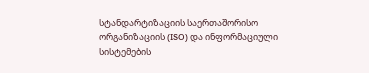სტანდარტიზაციის საერთაშორისო ორგანიზაციის (ISO) და ინფორმაციული სისტემების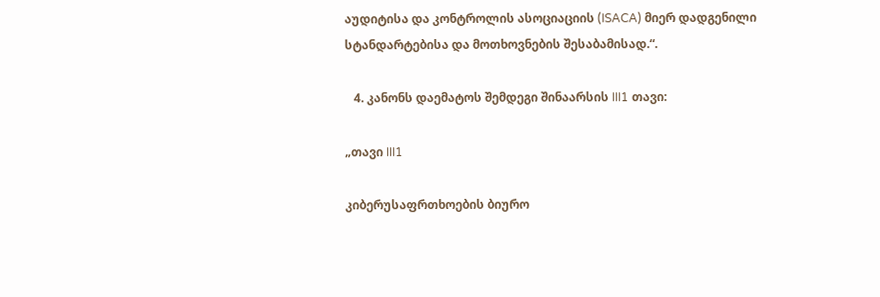აუდიტისა და კონტროლის ასოციაციის (ISACA) მიერ დადგენილი სტანდარტებისა და მოთხოვნების შესაბამისად.“.

   4. კანონს დაემატოს შემდეგი შინაარსის III1 თავი:

„თავი III1

კიბერუსაფრთხოების ბიურო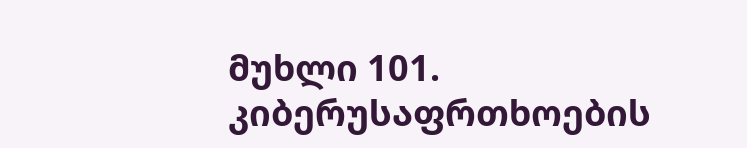მუხლი 101. კიბერუსაფრთხოების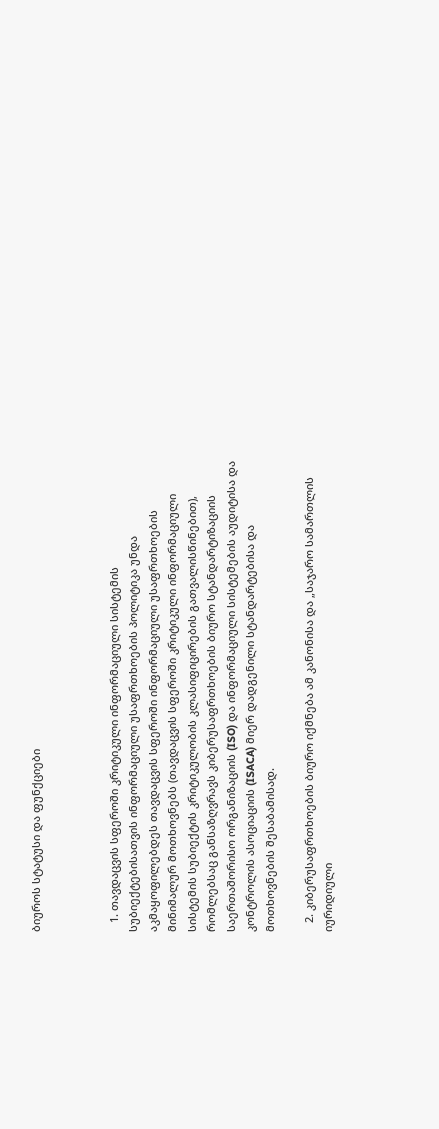ბიუროს სტატუსი და ფუნქციები



   1. თავდაცვის სფეროში კრიტიკული ინფორმაციული სისტემის სუბიექტებისათვის ინფორმაციული უსაფრთხოების პოლიტიკა უნდა აკმაყოფილებდეს თავდაცვის სფეროში ინფორმაციული უსაფრთხოების მინიმალურ მოთხოვნებს (თავდაცვის სფეროში კრიტიკული ინფორმაციული სისტემის სუბიექტის კრიტიკულობის კლასიფიცირების გათვალისწინებით), რომლებსაც განსაზღვრავს კიბერუსაფრთხოების ბიურო სტანდარტიზაციის საერთაშორისო ორგანიზაციის (ISO) და ინფორმაციული სისტემების აუდიტისა და კონტროლის ასოციაციის (ISACA) მიერ დადგენილი სტანდარტებისა და მოთხოვნების შესაბამისად.

   2. კიბერუსაფრთხოების ბიურო იქმნება ამ კანონისა და „საჯარო სამართლის იურიდიული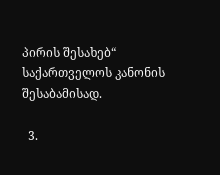პირის შესახებ“ საქართველოს კანონის შესაბამისად.

  3.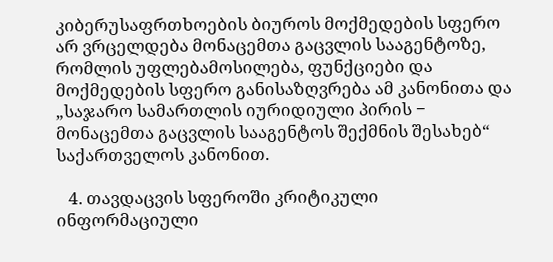კიბერუსაფრთხოების ბიუროს მოქმედების სფერო არ ვრცელდება მონაცემთა გაცვლის სააგენტოზე, რომლის უფლებამოსილება, ფუნქციები და მოქმედების სფერო განისაზღვრება ამ კანონითა და „საჯარო სამართლის იურიდიული პირის − მონაცემთა გაცვლის სააგენტოს შექმნის შესახებ“ საქართველოს კანონით.

   4. თავდაცვის სფეროში კრიტიკული ინფორმაციული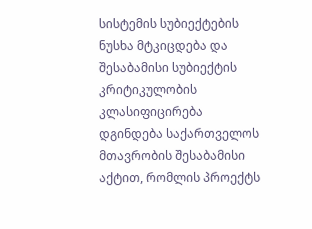სისტემის სუბიექტების ნუსხა მტკიცდება და შესაბამისი სუბიექტის კრიტიკულობის კლასიფიცირება დგინდება საქართველოს მთავრობის შესაბამისი აქტით, რომლის პროექტს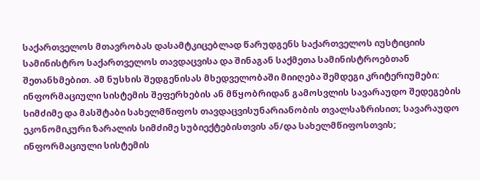საქართველოს მთავრობას დასამტკიცებლად წარუდგენს საქართველოს იუსტიციის სამინისტრო საქართველოს თავდაცვისა და შინაგან საქმეთა სამინისტროებთან შეთანხმებით. ამ ნუსხის შედგენისას მხედველობაში მიიღება შემდეგი კრიტერიუმები: ინფორმაციული სისტემის შეფერხების ან მწყობრიდან გამოსვლის სავარაუდო შედეგების სიმძიმე და მასშტაბი სახელმწიფოს თავდაცვისუნარიანობის თვალსაზრისით; სავარაუდო ეკონომიკური ზარალის სიმძიმე სუბიექტებისთვის ან/და სახელმწიფოსთვის; ინფორმაციული სისტემის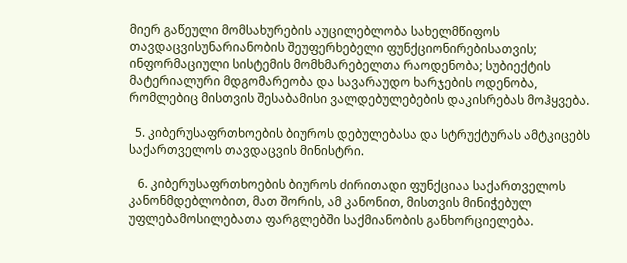მიერ გაწეული მომსახურების აუცილებლობა სახელმწიფოს თავდაცვისუნარიანობის შეუფერხებელი ფუნქციონირებისათვის; ინფორმაციული სისტემის მომხმარებელთა რაოდენობა; სუბიექტის მატერიალური მდგომარეობა და სავარაუდო ხარჯების ოდენობა, რომლებიც მისთვის შესაბამისი ვალდებულებების დაკისრებას მოჰყვება.

  5. კიბერუსაფრთხოების ბიუროს დებულებასა და სტრუქტურას ამტკიცებს საქართველოს თავდაცვის მინისტრი.

   6. კიბერუსაფრთხოების ბიუროს ძირითადი ფუნქციაა საქართველოს კანონმდებლობით, მათ შორის, ამ კანონით, მისთვის მინიჭებულ უფლებამოსილებათა ფარგლებში საქმიანობის განხორციელება.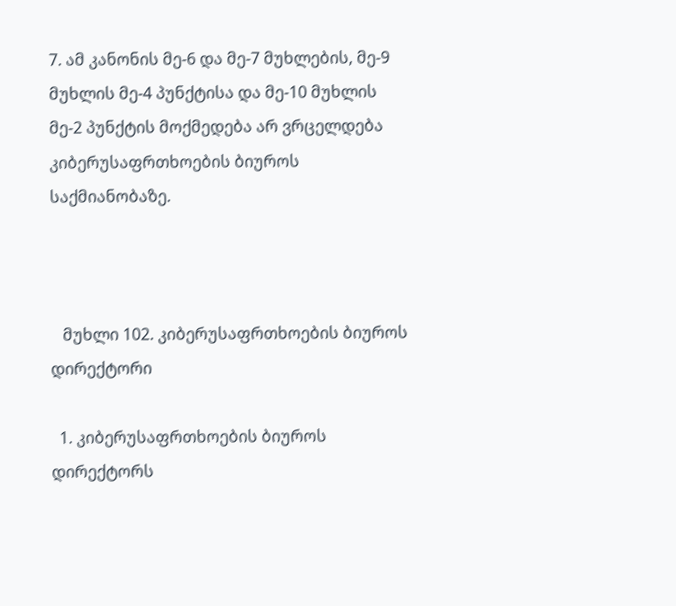7. ამ კანონის მე-6 და მე-7 მუხლების, მე-9 მუხლის მე-4 პუნქტისა და მე-10 მუხლის მე-2 პუნქტის მოქმედება არ ვრცელდება კიბერუსაფრთხოების ბიუროს საქმიანობაზე.



   მუხლი 102. კიბერუსაფრთხოების ბიუროს დირექტორი

  1. კიბერუსაფრთხოების ბიუროს დირექტორს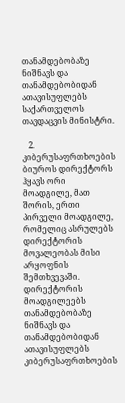თანამდებობაზე ნიშნავს და თანამდებობიდან ათავისუფლებს საქართველოს თავდაცვის მინისტრი.

   2. კიბერუსაფრთხოების ბიუროს დირექტორს ჰყავს ორი მოადგილე, მათ შორის, ერთი პირველი მოადგილე, რომელიც ასრულებს დირექტორის მოვალეობას მისი არყოფნის შემთხვევაში. დირექტორის მოადგილეებს თანამდებობაზე ნიშნავს და თანამდებობიდან ათავისუფლებს კიბერუსაფრთხოების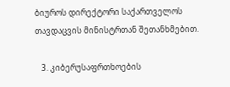ბიუროს დირექტორი საქართველოს თავდაცვის მინისტრთან შეთანხმებით.

   3. კიბერუსაფრთხოების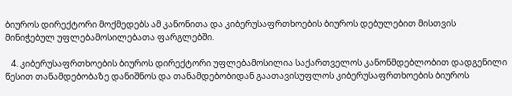ბიუროს დირექტორი მოქმედებს ამ კანონითა და კიბერუსაფრთხოების ბიუროს დებულებით მისთვის მინიჭებულ უფლებამოსილებათა ფარგლებში.

   4. კიბერუსაფრთხოების ბიუროს დირექტორი უფლებამოსილია საქართველოს კანონმდებლობით დადგენილი წესით თანამდებობაზე დანიშნოს და თანამდებობიდან გაათავისუფლოს კიბერუსაფრთხოების ბიუროს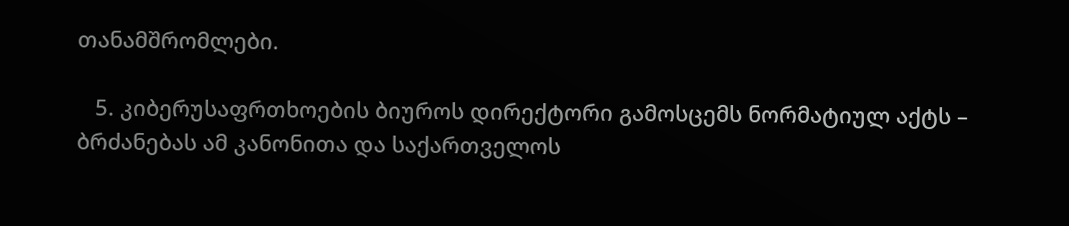თანამშრომლები.

   5. კიბერუსაფრთხოების ბიუროს დირექტორი გამოსცემს ნორმატიულ აქტს – ბრძანებას ამ კანონითა და საქართველოს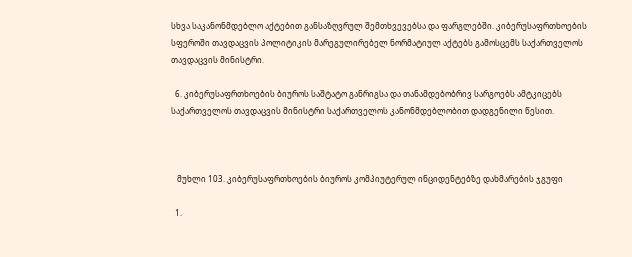სხვა საკანონმდებლო აქტებით განსაზღვრულ შემთხვევებსა და ფარგლებში. კიბერუსაფრთხოების სფეროში თავდაცვის პოლიტიკის მარეგულირებელ ნორმატიულ აქტებს გამოსცემს საქართველოს თავდაცვის მინისტრი.

  6. კიბერუსაფრთხოების ბიუროს საშტატო განრიგსა და თანამდებობრივ სარგოებს ამტკიცებს საქართველოს თავდაცვის მინისტრი საქართველოს კანონმდებლობით დადგენილი წესით.



   მუხლი 103. კიბერუსაფრთხოების ბიუროს კომპიუტერულ ინციდენტებზე დახმარების ჯგუფი

  1.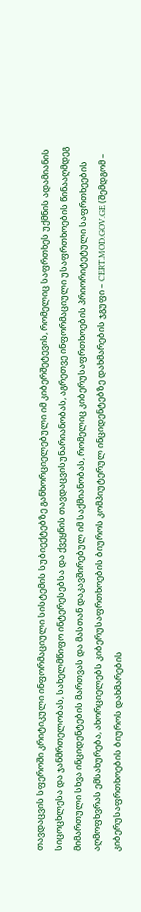თავდაცვის სფეროში კრიტიკული ინფორმაციული სისტემის სუბიექტებზე განხორციელებული იმ კიბერშეტევის, რომელიც საფრთხეს უქმნის ადამიანის სიცოცხლესა და ჯანმრთელობას, სახელმწიფო ინტერესებსა და ქვეყნის თავდაცვისუნარიანობას, აგრეთვე ინფორმაციული უსაფრთხოების წინააღმდეგ მიმართული სხვა ინციდენტების მართვას და მასთან დაკავშირებულ იმ საქმიანობას, რომელიც კიბერუსაფრთხოების პრიორიტეტული საფრთხეების აღმოფხვრას ემსახურება, ახორციელებს კიბერუსაფრთხოების ბიუროს კომპიუტერულ ინციდენტებზე დახმარების ჯგუფი – CERT.MOD.GOV.GE (შემდგომ – კიბერუსაფრთხოების ბიუროს დახმარების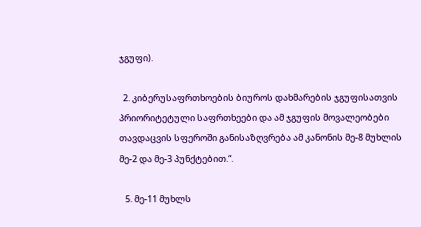ჯგუფი).

  2. კიბერუსაფრთხოების ბიუროს დახმარების ჯგუფისათვის პრიორიტეტული საფრთხეები და ამ ჯგუფის მოვალეობები თავდაცვის სფეროში განისაზღვრება ამ კანონის მე-8 მუხლის მე-2 და მე-3 პუნქტებით.“.

   5. მე-11 მუხლს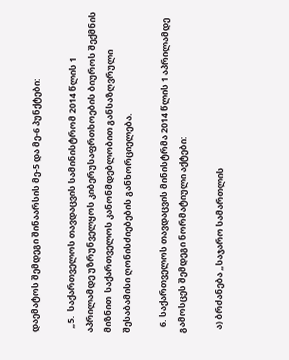დაემატოს შემდეგი შინაარსის მე-5 და მე-6 პუნქტები:

  „5.  საქართველოს თავდაცვის სამინისტრომ 2014 წლის 1 აპრილამდე უზრუნველყოს კიბერუსაფრთხოების ბიუროს შექმნის მიზნით  საქართველოს კანონმდებლობით განსაზღვრული შესაბამისი ღონისძიებების განხორციელება.

   6. საქართველოს თავდაცვის მინისტრმა 2014 წლის 1 აპრილამდე გამოსცეს შემდეგი ნორმატიული აქტები:

  ა) ბრძანება „საჯარო სამართლის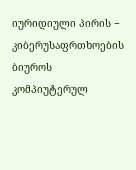იურიდიული პირის − კიბერუსაფრთხოების ბიუროს კომპიუტერულ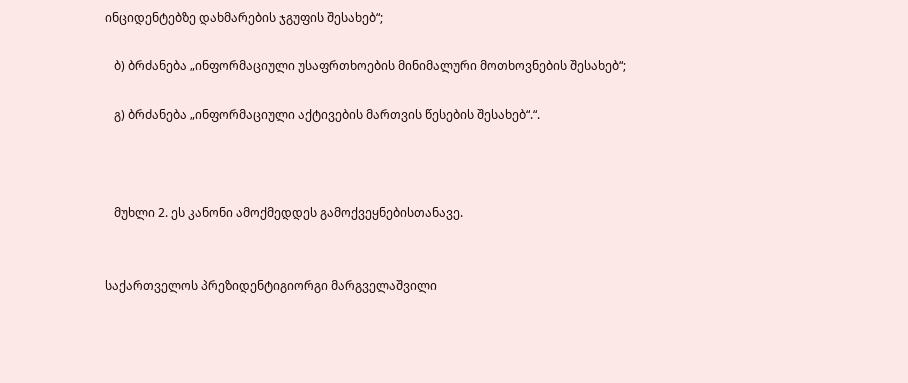ინციდენტებზე დახმარების ჯგუფის შესახებ“;

   ბ) ბრძანება „ინფორმაციული უსაფრთხოების მინიმალური მოთხოვნების შესახებ“;

   გ) ბრძანება „ინფორმაციული აქტივების მართვის წესების შესახებ“.“.



   მუხლი 2. ეს კანონი ამოქმედდეს გამოქვეყნებისთანავე.


საქართველოს პრეზიდენტიგიორგი მარგველაშვილი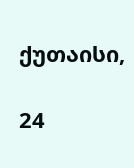ქუთაისი,

24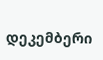დეკემბერი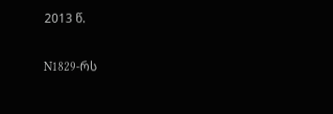2013 წ.

N1829-რს